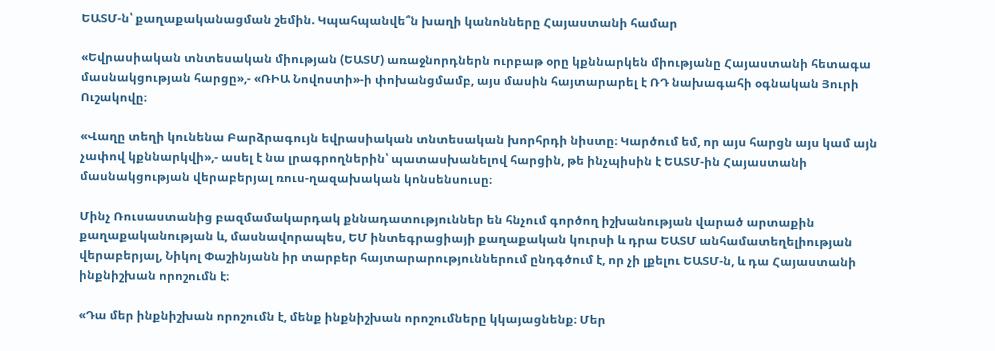ԵԱՏՄ-ն՝ քաղաքականացման շեմին. Կպահպանվե՞ն խաղի կանոնները Հայաստանի համար

«Եվրասիական տնտեսական միության (ԵԱՏՄ) առաջնորդներն ուրբաթ օրը կքննարկեն միությանը Հայաստանի հետագա մասնակցության հարցը»,- «ՌԻԱ Նովոստի»-ի փոխանցմամբ, այս մասին հայտարարել է ՌԴ նախագահի օգնական Յուրի Ուշակովը։

«Վաղը տեղի կունենա Բարձրագույն եվրասիական տնտեսական խորհրդի նիստը։ Կարծում եմ, որ այս հարցն այս կամ այն չափով կքննարկվի»,- ասել է նա լրագրողներին՝ պատասխանելով հարցին, թե ինչպիսին է ԵԱՏՄ-ին Հայաստանի մասնակցության վերաբերյալ ռուս-ղազախական կոնսենսուսը։

Մինչ Ռուսաստանից բազմամակարդակ քննադատություններ են հնչում գործող իշխանության վարած արտաքին քաղաքականության և, մասնավորապես, ԵՄ ինտեգրացիայի քաղաքական կուրսի և դրա ԵԱՏՄ անհամատեղելիության վերաբերյալ, Նիկոլ Փաշինյանն իր տարբեր հայտարարություններում ընդգծում է, որ չի լքելու ԵԱՏՄ-ն, և դա Հայաստանի ինքնիշխան որոշումն է։

«Դա մեր ինքնիշխան որոշումն է, մենք ինքնիշխան որոշումները կկայացնենք։ Մեր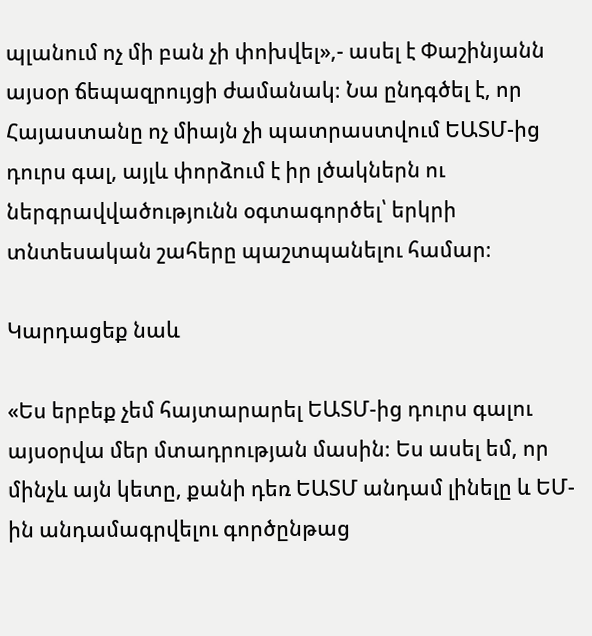պլանում ոչ մի բան չի փոխվել»,- ասել է Փաշինյանն այսօր ճեպազրույցի ժամանակ։ Նա ընդգծել է, որ Հայաստանը ոչ միայն չի պատրաստվում ԵԱՏՄ-ից դուրս գալ, այլև փորձում է իր լծակներն ու ներգրավվածությունն օգտագործել՝ երկրի տնտեսական շահերը պաշտպանելու համար։

Կարդացեք նաև

«Ես երբեք չեմ հայտարարել ԵԱՏՄ-ից դուրս գալու այսօրվա մեր մտադրության մասին։ Ես ասել եմ, որ մինչև այն կետը, քանի դեռ ԵԱՏՄ անդամ լինելը և ԵՄ-ին անդամագրվելու գործընթաց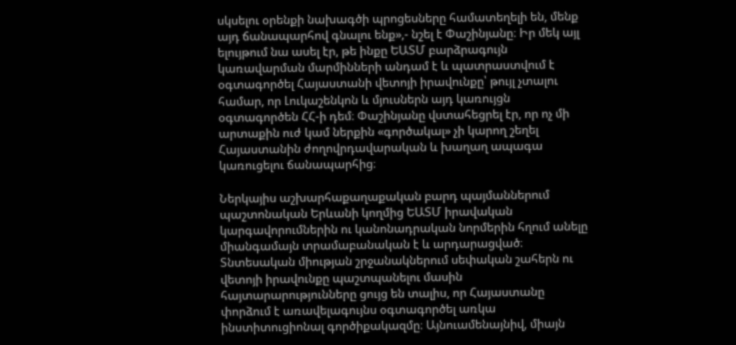սկսելու օրենքի նախագծի պրոցեսները համատեղելի են, մենք այդ ճանապարհով գնալու ենք»,- նշել է Փաշինյանը։ Իր մեկ այլ ելույթում նա ասել էր, թե ինքը ԵԱՏՄ բարձրագույն կառավարման մարմինների անդամ է և պատրաստվում է օգտագործել Հայաստանի վետոյի իրավունքը՝ թույլ չտալու համար, որ Լուկաշենկոն և մյուսներն այդ կառույցն օգտագործեն ՀՀ-ի դեմ։ Փաշինյանը վստահեցրել էր, որ ոչ մի արտաքին ուժ կամ ներքին «գործակալ» չի կարող շեղել Հայաստանին ժողովրդավարական և խաղաղ ապագա կառուցելու ճանապարհից։

Ներկայիս աշխարհաքաղաքական բարդ պայմաններում պաշտոնական Երևանի կողմից ԵԱՏՄ իրավական կարգավորումներին ու կանոնադրական նորմերին հղում անելը միանգամայն տրամաբանական է և արդարացված։ Տնտեսական միության շրջանակներում սեփական շահերն ու վետոյի իրավունքը պաշտպանելու մասին հայտարարությունները ցույց են տալիս, որ Հայաստանը փորձում է առավելագույնս օգտագործել առկա ինստիտուցիոնալ գործիքակազմը։ Այնուամենայնիվ, միայն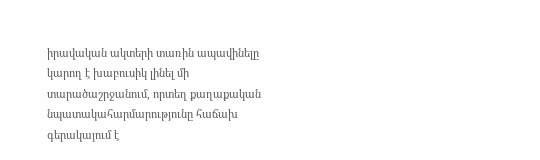իրավական ակտերի տառին ապավինելը կարող է խաբուսիկ լինել մի տարածաշրջանում, որտեղ քաղաքական նպատակահարմարությունը հաճախ գերակայում է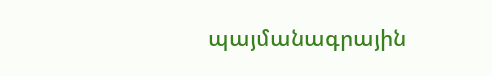պայմանագրային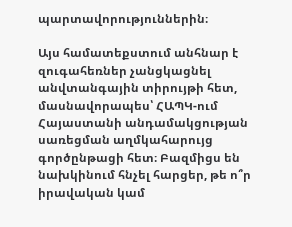պարտավորություններին։

Այս համատեքստում անհնար է զուգահեռներ չանցկացնել անվտանգային տիրույթի հետ, մասնավորապես՝ ՀԱՊԿ-ում Հայաստանի անդամակցության սառեցման աղմկահարույց գործընթացի հետ։ Բազմիցս են նախկինում հնչել հարցեր, թե ո՞ր իրավական կամ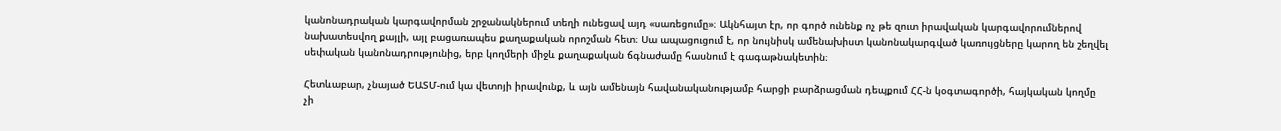կանոնադրական կարգավորման շրջանակներում տեղի ունեցավ այդ «սառեցումը»։ Ակնհայտ էր, որ գործ ունենք ոչ թե զուտ իրավական կարգավորումներով նախատեսվող քայլի, այլ բացառապես քաղաքական որոշման հետ։ Սա ապացուցում է, որ նույնիսկ ամենախիստ կանոնակարգված կառույցները կարող են շեղվել սեփական կանոնադրությունից, երբ կողմերի միջև քաղաքական ճգնաժամը հասնում է գագաթնակետին։

Հետևաբար, չնայած ԵԱՏՄ-ում կա վետոյի իրավունք, և այն ամենայն հավանականությամբ հարցի բարձրացման դեպքում ՀՀ-ն կօգտագործի, հայկական կողմը չի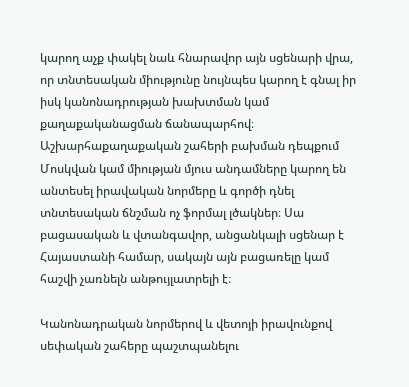կարող աչք փակել նաև հնարավոր այն սցենարի վրա, որ տնտեսական միությունը նույնպես կարող է գնալ իր իսկ կանոնադրության խախտման կամ քաղաքականացման ճանապարհով։ Աշխարհաքաղաքական շահերի բախման դեպքում Մոսկվան կամ միության մյուս անդամները կարող են անտեսել իրավական նորմերը և գործի դնել տնտեսական ճնշման ոչ ֆորմալ լծակներ։ Սա բացասական և վտանգավոր, անցանկալի սցենար է Հայաստանի համար, սակայն այն բացառելը կամ հաշվի չառնելն անթույլատրելի է։

Կանոնադրական նորմերով և վետոյի իրավունքով սեփական շահերը պաշտպանելու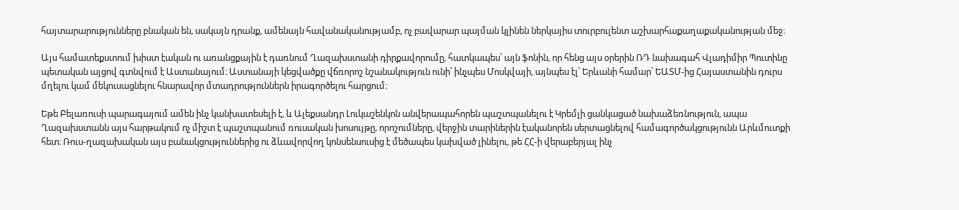հայտարարությունները բնական են, սակայն դրանք, ամենայն հավանականությամբ, ոչ բավարար պայման կլինեն ներկայիս տուրբուլենտ աշխարհաքաղաքականության մեջ։

Այս համատեքստում խիստ էական ու առանցքային է դառնում Ղազախստանի դիրքավորումը, հատկապես՝ այն ֆոնին, որ հենց այս օրերին ՌԴ նախագահ Վլադիմիր Պուտինը պետական այցով գտնվում է Աստանայում։ Աստանայի կեցվածքը վճռորոշ նշանակություն ունի՝ ինչպես Մոսկվայի, այնպես էլ՝ Երևանի համար՝ ԵԱՏՄ-ից Հայաստանին դուրս մղելու կամ մեկուսացնելու հնարավոր մտադրություններն իրագործելու հարցում։

Եթե Բելառուսի պարագայում ամեն ինչ կանխատեսելի է, և Ալեքսանդր Լուկաշենկոն անվերապահորեն պաշտպանելու է Կրեմլի ցանկացած նախաձեռնություն, ապա Ղազախստանն այս հարթակում ոչ միշտ է պաշտպանում ռուսական խոսույթը, որոշումները, վերջին տարիներին էականորեն սերտացնելով համագործակցությունն Արևմուտքի հետ։ Ռուս-ղազախական այս բանակցություններից ու ձևավորվող կոնսենսուսից է մեծապես կախված լինելու, թե ՀՀ-ի վերաբերյալ ինչ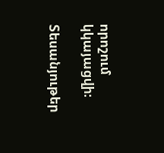որոշում կկայացվի։

Տեսանյութեր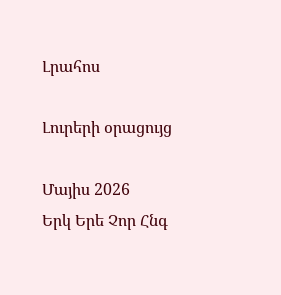Լրահոս

Լուրերի օրացույց

Մայիս 2026
Երկ Երե Չոր Հնգ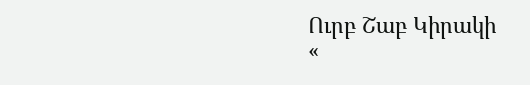Ուրբ Շաբ Կիրակի
«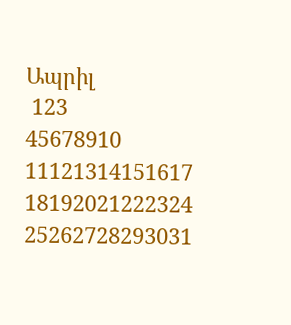Ապրիլ
 123
45678910
11121314151617
18192021222324
25262728293031